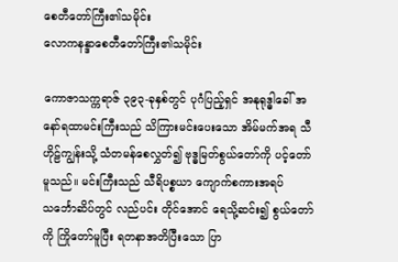စေတီတော်ကြီး၏သမိုင်း
လောကနန္ဒာစေတီတော်ကြီး၏သမိုင်း

ကောဇာသက္ကရာဇ် ၃၉၃-ခုနှစ်တွင် ပုဂံပြည့်ရှင် အနုရုဒ္ဓါခေါ် အနော်ရထာမင်းကြီးသည် သိကြားမင်းပေးသော အိမ်မက်အရ သီဟိုဠ်ကျွန်းသို့ သံတမန်စေလွှတ်၍ ဗုဒ္ဓမြတ်စွယ်တော်ကို ပင့်တော်မူသည်။ မင်းကြီးသည် သီရိပစ္စယာ ကျောက်စကားအရပ် သင်္ဘောဆိပ်တွင် လည်ပင်း တိုင်အောင် ရေသို့ဆင်း၍ စွယ်တော်ကို ကြိုတော်မူပြီး ရတနာအတိပြီးသော ပြာ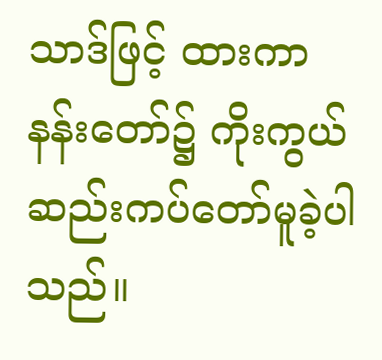သာဒ်ဖြင့် ထားကာ နန်းတော်၌ ကိုးကွယ်ဆည်းကပ်တော်မူခဲ့ပါသည်။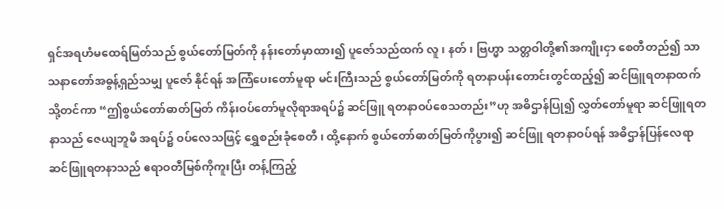ရှင်အရဟံမထေရ်မြတ်သည် စွယ်တော်မြတ်ကို နန်းတော်မှာထား၍ ပူဇော်သည်ထက် လူ၊ နတ်၊ ဗြဟ္မာ သတ္တဝါတို့၏အကျိုးငှာ စေတီတည်၍ သာသနာတော်အဓွန့်ရှည်သမျှ ပူဇော် နိုင်ရန် အကြံပေးတော်မူရာ မင်းကြီးသည် စွယ်တော်မြတ်ကို ရတနာပန်းတောင်းတွင်ထည့်၍ ဆင်ဖြူရတနာထက်သို့တင်ကာ “ဤစွယ်တော်ဓာတ်မြတ် ကိန်းဝပ်တော်မူလိုရာအရပ်၌ ဆင်ဖြူ ရတနာဝပ်စေသတည်း”ဟု အဓိဌာန်ပြု၍ လွှတ်တော်မူရာ ဆင်ဖြူရတနာသည် ဇေယျဘူမိ အရပ်၌ ဝပ်လေသဖြင့် ရွှေစည်းခုံစေတီ၊ ထို့နောက် စွယ်တော်ဓာတ်မြတ်ကိုပွား၍ ဆင်ဖြူ ရတနာဝပ်ရန် အဓိဌာန်ပြန်လေရာ ဆင်ဖြူရတနာသည် ဧရာဝတီမြစ်ကိုကူးပြီး တန့်ကြည့်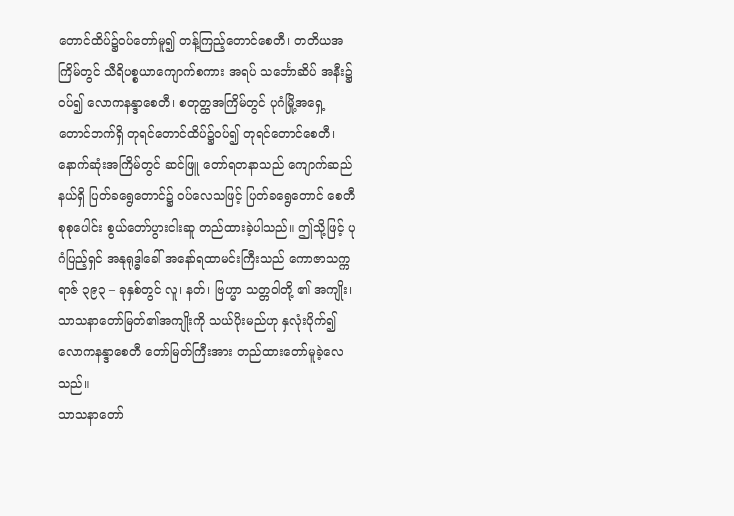တောင်ထိပ်၌ဝပ်တော်မူ၍ တန့်ကြည့်တောင်စေတီ၊ တတိယအကြိမ်တွင် သီရိပစ္စယာကျောက်စကား အရပ် သင်္ဘောဆိပ် အနီး၌ဝပ်၍ လောကနန္ဒာစေတီ၊ စတုတ္ထအကြိမ်တွင် ပုဂံမြို့အရှေ့ တောင်ဘက်ရှိ တုရင်တောင်ထိပ်၌ဝပ်၍ တုရင်တောင်စေတီ၊ နောက်ဆုံးအကြိမ်တွင် ဆင်ဖြူ တော်ရတနာသည် ကျောက်ဆည်နယ်ရှိ ပြတ်ခရွေတောင်၌ ဝပ်လေသဖြင့် ပြတ်ခရွေတောင် စေတီ စုစုပေါင်း စွယ်တော်ပွားငါးဆူ တည်ထားခဲ့ပါသည်။ ဤသို့ဖြင့် ပုဂံပြည့်ရှင် အနုရုဒ္ဓါခေါ် အနော်ရထာမင်းကြီးသည် ကောဇာသက္ကရာဇ် ၃၉၃ – ခုနှစ်တွင် လူ၊ နတ်၊ ဗြဟ္မာ သတ္တဝါတို့ ၏ အကျိုး၊ သာသနာတော်မြတ်၏အကျိုးကို သယ်ပိုးမည်ဟု နှလုံးပိုက်၍ လောကနန္ဒာစေတီ တော်မြတ်ကြီးအား တည်ထားတော်မူခဲ့လေသည်။
သာသနာတော်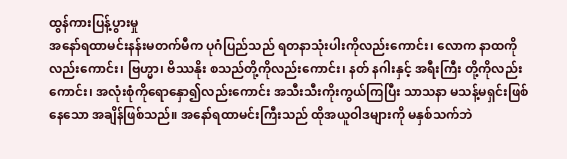ထွန်ကားပြန့်ပွားမှု
အနော်ရထာမင်းနန်းမတက်မီက ပုဂံပြည်သည် ရတနာသုံးပါးကိုလည်းကောင်း၊ လောက နာထကိုလည်းကောင်း၊ ဗြဟ္မာ၊ ဗိဿနိုး စသည်တို့ကိုလည်းကောင်း၊ နတ် နဂါးနှင့် အရီးကြီး တို့ကိုလည်းကောင်း၊ အလုံးစုံကိုရောနှော၍လည်းကောင်း အသီးသီးကိုးကွယ်ကြပြီး သာသနာ မသန့်မရှင်းဖြစ်နေသော အချိန်ဖြစ်သည်။ အနော်ရထာမင်းကြီးသည် ထိုအယူဝါဒများကို မနှစ်သက်ဘဲ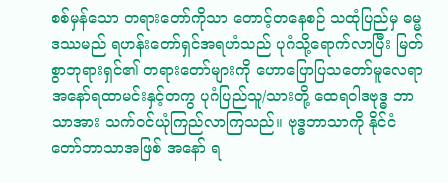စစ်မှန်သော တရားတော်ကိုသာ တောင့်တနေစဉ် သထုံပြည်မှ ဓမ္မဒဿမည် ရဟန်းတော်ရှင်အရဟံသည် ပုဂံသို့ရောက်လာပြီး မြတ်စွာဘုရားရှင်၏ တရားတော်များကို ဟောပြောပြသတော်မူလေရာ အနော်ရထာမင်းနှင့်တကွ ပုဂံပြည်သူ/သားတို့ ထေရဝါဒဗုဒ္ဓ ဘာသာအား သက်ဝင်ယုံကြည်လာကြသည်။ ဗုဒ္ဓဘာသာကို နိုင်ငံတော်ဘာသာအဖြစ် အနော် ရ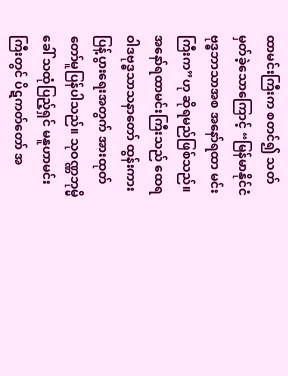ထာမင်းကြီးက စတင်၍ သတ်မှတ်ခဲ့သောကြောင့် “မြန်မာနိုင်ငံ ဗုဒ္ဓဘာသာအစ အနော်ရထာ မင်းကြီးက”ဟု ဆိုရမည်ဖြစ်သည်။
အနော်ရထာမင်းကြီးသည် ထေရဝါဒဗုဒ္ဓသာသနာတော် ထွန်းကားပြန့်ပွားရေးအတွက် အားထုတ်တော်မူပြန်ပါသည်။ သုဝဏ္ဏဘုမ္မိခေါ် သထုံပြည့်ရှင် မနူဟာမင်းကြီးတွင် ပိဋကတ်တော် အ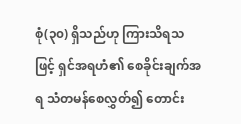စုံ(၃၀) ရှိသည်ဟု ကြားသိရသဖြင့် ရှင်အရဟံ၏ စေခိုင်းချက်အရ သံတမန်စေလွှတ်၍ တောင်း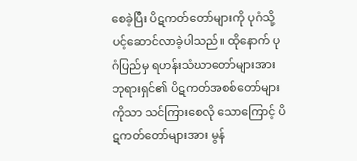စေခဲ့ပြီး ပိဋကတ်တော်များကို ပုဂံသို့ပင့်ဆောင်လာခဲ့ပါသည်။ ထိုနောက် ပုဂံပြည်မှ ရဟန်းသံဃာတော်များအား ဘုရားရှင်၏ ပိဋကတ်အစစ်တော်များကိုသာ သင်ကြားစေလို သောကြောင့် ပိဋကတ်တော်များအား မွန်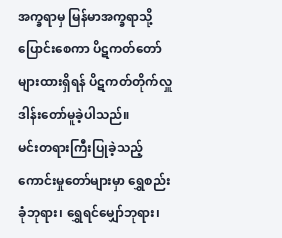အက္ခရာမှ မြန်မာအက္ခရာသို့ ပြောင်းစေကာ ပိဋကတ်တော်များထားရှိရန် ပိဋကတ်တိုက်လှူဒါန်းတော်မူခဲ့ပါသည်။
မင်းတရားကြီးပြုခဲ့သည့် ကောင်းမှုတော်များမှာ ရွှေစည်းခုံဘုရား၊ ရွှေရင်မျှော်ဘုရား၊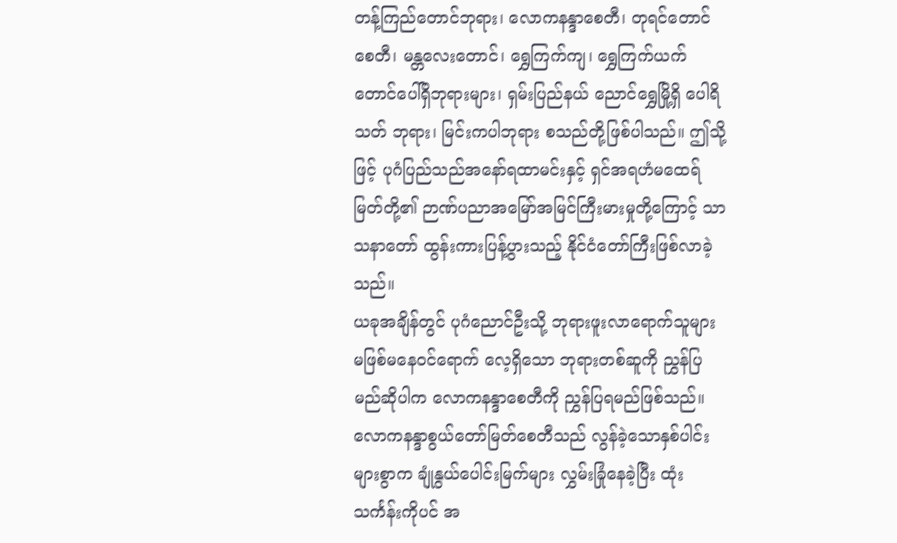တန့်ကြည်တောင်ဘုရား၊ လောကနန္ဒာစေတီ၊ တုရင်တောင်စေတီ၊ မန္တလေးတောင်၊ ရွှေကြက်ကျ၊ ရွှေကြက်ယက်တောင်ပေါ်ရှိဘုရားများ၊ ရှမ်းပြည်နယ် ညောင်ရွှေမြို့ရှိ ပေါရိသတ် ဘုရား၊ မြင်းကပါဘုရား စသည်တို့ဖြစ်ပါသည်။ ဤသို့ဖြင့် ပုဂံပြည်သည်အနော်ရထာမင်းနှင့် ရှင်အရဟံမထေရ်မြတ်တို့၏ ဉာဏ်ပညာအမြော်အမြင်ကြီးမားမှုတို့ကြောင့် သာသနာတော် ထွန်းကားပြန့်ပွားသည့် နိုင်ငံတော်ကြီးဖြစ်လာခဲ့သည်။
ယခုအချိန်တွင် ပုဂံညောင်ဦးသို့ ဘုရားဖူးလာရောက်သူများ မဖြစ်မနေဝင်ရောက် လေ့ရှိသော ဘုရားတစ်ဆူကို ညွှန်ပြမည်ဆိုပါက လောကနန္ဒာစေတီကို ညွှန်ပြရမည်ဖြစ်သည်။ လောကနန္ဒာစွယ်တော်မြတ်စေတီသည် လွန်ခဲ့သောနှစ်ပါင်းများစွာက ချုံနွယ်ပေါင်းမြက်များ လွှမ်းခြုံနေခဲ့ပြီး ထုံးသင်္ကန်းကိုပင် အ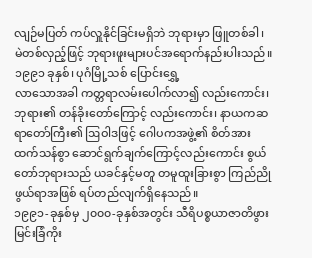လျဉ်မပြတ် ကပ်လှူနိုင်ခြင်းမရှိဘဲ ဘုရားမှာ ဖြူတစ်ခါ၊ မဲတစ်လှည့်ဖြင့် ဘုရားဖူးများပင်အရောက်နည်းပါးသည်။ ၁၉၉၁ ခုနှစ်၊ ပုဂံမြို့သစ် ပြောင်းရွှေ့
လာသောအခါ ကတ္တရာလမ်းပေါက်လာ၍ လည်းကောင်း၊ ဘုရား၏ တန်ခိုးတော်ကြောင့် လည်းကောင်း၊ နာယကဆရာတော်ကြီး၏ ဩဝါဒဖြင့် ဂေါပကအဖွဲ့၏ စိတ်အားထက်သန်စွာ ဆောင်ရွက်ချက်ကြောင့်လည်းကောင်း စွယ်တော်ဘုရားသည် ယခင်နှင့်မတူ တမူထူးခြားစွာ ကြည်ညိုဖွယ်ရာအဖြစ် ရပ်တည်လျက်ရှိနေသည်။
၁၉၉၁-ခုနှစ်မှ ၂၀၀၀-ခုနှစ်အတွင်း သီရိပစ္စယာဇာတိဖွား မြင်းခြံကိုး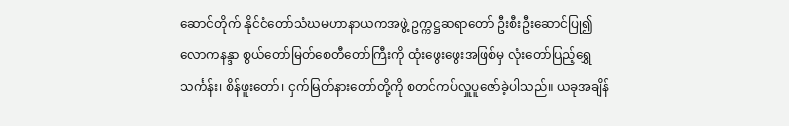ဆောင်တိုက် နိုင်ငံတော်သံဃမဟာနာယကအဖွဲ့ ဥက္ကဋ္ဌဆရာတော် ဦးစီးဦးဆောင်ပြု၍ လောကနန္ဒာ စွယ်တော်မြတ်စေတီတော်ကြီးကို ထုံးဖွေးဖွေးအဖြစ်မှ လုံးတော်ပြည့်ရွှေသင်္ကန်း၊ စိန်ဖူးတော်၊ ငှက်မြတ်နားတော်တို့ကို စတင်ကပ်လှူပူဇော်ခဲ့ပါသည်။ ယခုအချိန်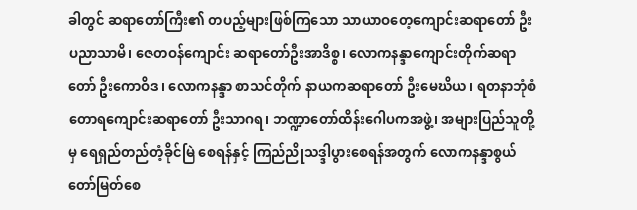ခါတွင် ဆရာတော်ကြီး၏ တပည့်များဖြစ်ကြသော သာယာဝတေ့ကျောင်းဆရာတော် ဦးပညာသာမိ၊ ဇေတဝန်ကျောင်း ဆရာတော်ဦးအာဒိစ္စ၊ လောကနန္ဒာကျောင်းတိုက်ဆရာတော် ဦးကောဝိဒ၊ လောကနန္ဒာ စာသင်တိုက် နာယကဆရာတော် ဦးမေဃိယ၊ ရတနာဘုံစံတောရကျောင်းဆရာတော် ဦးသာဂရ၊ ဘဏ္ဍာတော်ထိန်းဂေါပကအဖွဲ့၊ အများပြည်သူတို့မှ ရေရှည်တည်တံ့ခိုင်မြဲ စေရန်နှင့် ကြည်ညိုသဒ္ဒါပွားစေရန်အတွက် လောကနန္ဒာစွယ်တော်မြတ်စေ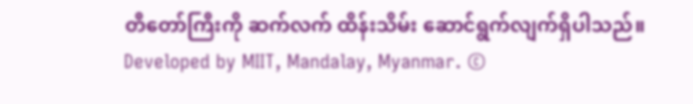တီတော်ကြီးကို ဆက်လက် ထိန်းသိမ်း ဆောင်ရွက်လျက်ရှိပါသည်။
Developed by MIIT, Mandalay, Myanmar. ©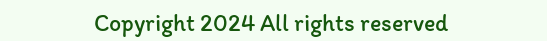Copyright 2024 All rights reserved